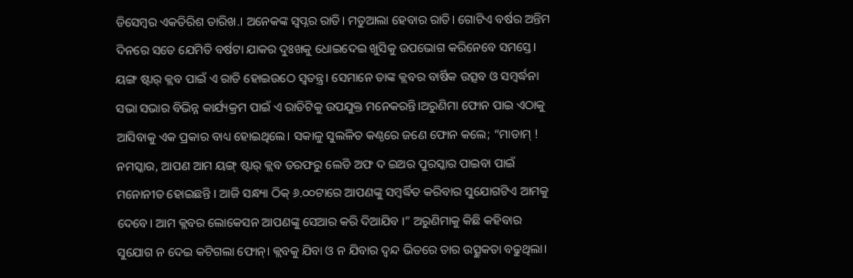ଡିସେମ୍ବର ଏକତିରିଶ ତାରିଖ.। ଅନେକଙ୍କ ସ୍ବପ୍ନର ରାତି। ମତୁଆଲା ହେବାର ରାତି। ଗୋଟିଏ ବର୍ଷର ଅନ୍ତିମ ଦିନରେ ସତେ ଯେମିତି ବର୍ଷଟା ଯାକର ଦୁଃଖକୁ ଧୋଇଦେଇ ଖୁସିକୁ ଉପଭୋଗ କରିନେବେ ସମସ୍ତେ। ୟଙ୍ଗ ଷ୍ଟାର୍ କ୍ଲବ ପାଇଁ ଏ ରାତି ହୋଇଉଠେ ସ୍ବତନ୍ତ୍ର। ସେମାନେ ତାଙ୍କ କ୍ଲବର ବାର୍ଷିକ ଉତ୍ସବ ଓ ସମ୍ବର୍ଦ୍ଧନା ସଭା ସଭାର ବିଭିନ୍ନ କାର୍ଯ୍ୟକ୍ରମ ପାଇଁ ଏ ରାତିଟିକୁ ଉପଯୁକ୍ତ ମନେକରନ୍ତି।ଅରୁଣିମା ଫୋନ ପାଇ ଏଠାକୁ ଆସିବାକୁ ଏକ ପ୍ରକାର ବାଧ୍ୟ ହୋଇଥିଲେ। ସକାଳୁ ସୁଲଳିତ କଣ୍ଠରେ ଜଣେ ଫୋନ କଲେ; “ମାଡାମ୍ ! ନମସ୍କାର, ଆପଣ ଆମ ୟଙ୍ଗ୍ ଷ୍ଟାର୍ କ୍ଲବ ତରଫରୁ ଲେଡି ଅଫ ଦ ଇଅର ପୁରସ୍କାର ପାଇବା ପାଇଁ ମନୋନୀତ ହୋଇଛନ୍ତି । ଆଜି ସନ୍ଧ୍ୟା ଠିକ୍ ୬.୦୦ଟାରେ ଆପଣଙ୍କୁ ସମ୍ବର୍ଦ୍ଧିତ କରିବାର ସୁଯୋଗଟିଏ ଆମକୁ ଦେବେ। ଆମ କ୍ଲବର ଲୋକେସନ ଆପଣଙ୍କୁ ସେଆର କରି ଦିଆଯିବ ।” ଅରୁଣିମାକୁ କିଛି କହିବାର ସୁଯୋଗ ନ ଦେଇ କଟିଗଲା ଫୋନ୍। କ୍ଲବକୁ ଯିବା ଓ ନ ଯିବାର ଦ୍ବନ୍ଦ ଭିତରେ ତାର ଉତ୍ସୁକତା ବଢୁଥିଲା।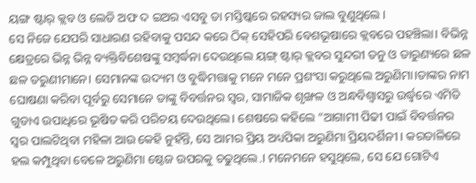ୟଙ୍ଗ ଷ୍ଟାର୍ କ୍ଲବ ଓ ଲେଡି ଅଫ ଦ ଇଅର ଏସବୁ ତା ମସ୍ତିଷ୍କରେ ରହସ୍ୟର ଜାଲ ବୁଣୁଥିଲେ ।
ସେ ନିଜେ ଯେପରି ସାଧାରଣ ରହିବାକୁ ପସନ୍ଦ କରେ ଠିକ୍ ସେହିପରି ବେଶଭୂଷାରେ କ୍ଲବରେ ପହଞ୍ଚିଲା। ବିଭିନ୍ନ କ୍ଷେତ୍ରରେ ଭିନ୍ନ ଭିନ୍ନ ବ୍ୟକ୍ତିବିଶେଷଙ୍କୁ ସମ୍ବର୍ଦ୍ଧନା ଦେଉଥିଲେ ୟଙ୍ଗ୍ ଷ୍ଟାର୍ କ୍ଲବର ସୁନ୍ଦରୀ ତନୁ ଓ ତାରୁଣ୍ୟରେ ଛଳ ଛଳ ତରୁଣୀମାନେ। ସେମାନଙ୍କ ଉଦ୍ୟମ ଓ ବୁଦ୍ଧିମତ୍ତାକୁ ମନେ ମନେ ପ୍ରଶଂସା କରୁଥିଲେ ଅରୁଣିମା।ତାଙ୍କର ନାମ ଘୋଷଣା କରିବା ପୂର୍ବରୁ ସେମାନେ ତାଙ୍କୁ ବିବର୍ତ୍ତନର ସ୍ବର, ସାମାଜିକ ଶୃଙ୍ଖଳ ଓ ଅନ୍ଧବିଶ୍ୱାସରୁ ଉର୍ଦ୍ଧ୍ବରେ ଏମିତି ଗୁଡାଏ ଉପାଧିରେ ଭୂଷିତ କରି ପରିଚୟ ଦେଉଥିଲେ। ଶେଷରେ କହିଲେ “ଆଗାମୀ ପିଢୀ ପାଇଁ ବିବର୍ତ୍ତନର ସ୍ବର ପାଲଟିଥିବା ମହିଳା ଆଉ କେହି ନୁହଁନ୍ତି, ସେ ଆମର ପ୍ରିୟ ଅଧ୍ୟପିକା ଅରୁଣିମା ପ୍ରିୟଦର୍ଶିନୀ । କରତାଳିରେ ହଲ କମ୍ପୁଥିବା ବେଳେ ଅରୁଣିମା ଷ୍ଟେଜ ଉପରକୁ ଚଢୁଥିଲେ.। ମନେମନେ ହସୁଥିଲେ, ସେ ଯେ ଗୋଟିଏ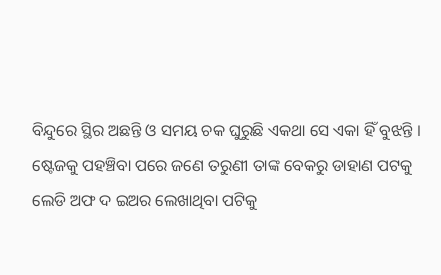ବିନ୍ଦୁରେ ସ୍ଥିର ଅଛନ୍ତି ଓ ସମୟ ଚକ ଘୁରୁଛି ଏକଥା ସେ ଏକା ହିଁ ବୁଝନ୍ତି ।
ଷ୍ଟେଜକୁ ପହଞ୍ଚିବା ପରେ ଜଣେ ତରୁଣୀ ତାଙ୍କ ବେକରୁ ଡାହାଣ ପଟକୁ ଲେଡି ଅଫ ଦ ଇଅର ଲେଖାଥିବା ପଟିକୁ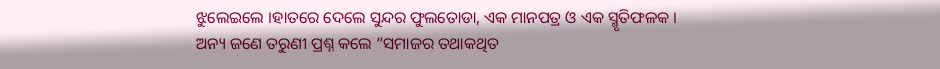ଝୁଲେଇଲେ ।ହାତରେ ଦେଲେ ସୁନ୍ଦର ଫୁଲତୋଡା, ଏକ ମାନପତ୍ର ଓ ଏକ ସ୍ମୃତିଫଳକ । ଅନ୍ୟ ଜଣେ ତରୁଣୀ ପ୍ରଶ୍ନ କଲେ “ସମାଜର ତଥାକଥିତ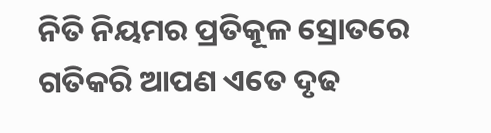ନିତି ନିୟମର ପ୍ରତିକୂଳ ସ୍ରୋତରେ ଗତିକରି ଆପଣ ଏତେ ଦୃଢ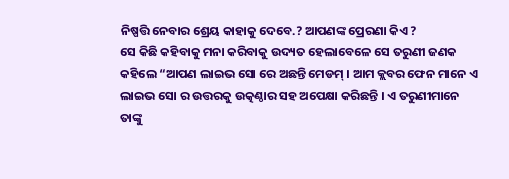ନିଷ୍ପତ୍ତି ନେବାର ଶ୍ରେୟ କାହାକୁ ଦେବେ.? ଆପଣଙ୍କ ପ୍ରେରଣା କିଏ ?
ସେ କିଛି କହିବାକୁ ମନା କରିବାକୁ ଉଦ୍ୟତ ହେଲାବେଳେ ସେ ତରୁଣୀ ଜଣକ କହିଲେ “ଆପଣ ଲାଇଭ ସୋ ରେ ଅଛନ୍ତି ମେଡମ୍ । ଆମ କ୍ଲବର ଫେନ ମାନେ ଏ ଲାଇଭ ସୋ ର ଉତ୍ତରକୁ ଉତ୍କଣ୍ଠାର ସହ ଅପେକ୍ଷା କରିଛନ୍ତି । ଏ ତରୁଣୀମାନେ ତାଙ୍କୁ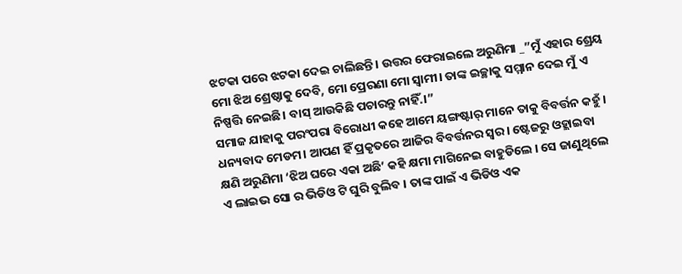ଝଟକା ପରେ ଝଟକା ଦେଇ ଚାଲିଛନ୍ତି । ଉତ୍ତର ଫେରାଇଲେ ଅରୁଣିମା _”ମୁଁ ଏହାର ଶ୍ରେୟ ମୋ ଝିଅ ଶ୍ରେଷ୍ଠାକୁ ଦେବି, ମୋ ପ୍ରେରଣା ମୋ ସ୍ବାମୀ। ତାଙ୍କ ଇଚ୍ଛାକୁ ସମ୍ମାନ ଦେଇ ମୁଁ ଏ ନିଷ୍ପତ୍ତି ନେଇଛି। ବାସ୍ ଆଉକିଛି ପଚାରନ୍ତୁ ନାହିଁ.।”
ସମାଜ ଯାହାକୁ ପରଂପରା ବିରୋଧୀ କହେ ଆମେ ୟଙ୍ଗଷ୍ଟାର୍ ମାନେ ତାକୁ ବିବର୍ତ୍ତନ କହୁଁ । ଧନ୍ୟବାଦ ମେଡମ। ଆପଣ ହିଁ ପ୍ରକୃତରେ ଆଜିର ବିବର୍ତ୍ତନର ସ୍ବର। ଷ୍ଟେଜରୁ ଓହ୍ଲାଇବା କ୍ଷଣି ଅରୁଣିମା ‘ଝିଅ ଘରେ ଏକା ଅଛି’ କହି କ୍ଷମା ମାଗିନେଇ ବାହୁଡିଲେ । ସେ ଜାଣୁଥିଲେ ଏ ଲାଇଭ ସୋ ର ଭିଡିଓ ଟି ଘୁରି ବୁଲିବ । ତାଙ୍କ ପାଇଁ ଏ ଭିଡିଓ ଏକ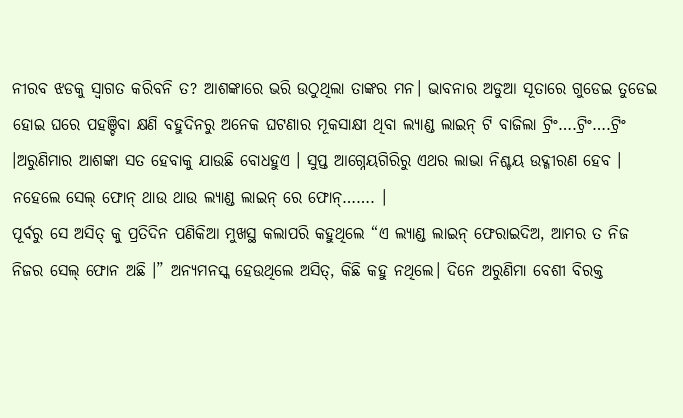ନୀରବ ଝଡକୁ ସ୍ବାଗତ କରିବନି ତ? ଆଶଙ୍କାରେ ଭରି ଉଠୁଥିଲା ତାଙ୍କର ମନ। ଭାବନାର ଅଡୁଆ ସୂତାରେ ଗୁଡେଇ ତୁଡେଇ ହୋଇ ଘରେ ପହଞ୍ଚିବା କ୍ଷଣି ବହୁଦିନରୁ ଅନେକ ଘଟଣାର ମୂକସାକ୍ଷୀ ଥିବା ଲ୍ୟାଣ୍ଡ ଲାଇନ୍ ଟି ବାଜିଲା ଟ୍ରିଂ….ଟ୍ରିଂ….ଟ୍ରିଂ ।ଅରୁଣିମାର ଆଶଙ୍କା ସତ ହେବାକୁ ଯାଉଛି ବୋଧହୁଏ । ସୁପ୍ତ ଆଗ୍ନେୟଗିରିରୁ ଏଥର ଲାଭା ନିଶ୍ଚୟ ଉଦ୍ଗୀରଣ ହେବ । ନହେଲେ ସେଲ୍ ଫୋନ୍ ଥାଉ ଥାଉ ଲ୍ୟାଣ୍ଡ ଲାଇନ୍ ରେ ଫୋନ୍……. ।
ପୂର୍ବରୁ ସେ ଅସିତ୍ କୁ ପ୍ରତିଦିନ ପଣିକିଆ ମୁଖସ୍ଥ କଲାପରି କହୁଥିଲେ “ଏ ଲ୍ୟାଣ୍ଡ ଲାଇନ୍ ଫେରାଇଦିଅ, ଆମର ତ ନିଜ ନିଜର ସେଲ୍ ଫୋନ ଅଛି ।” ଅନ୍ୟମନସ୍କ ହେଉଥିଲେ ଅସିତ୍, କିଛି କହୁ ନଥିଲେ। ଦିନେ ଅରୁଣିମା ବେଶୀ ବିରକ୍ତ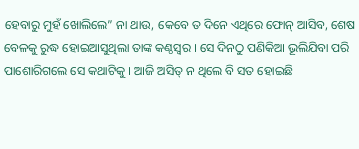ହେବାରୁ ମୁହଁ ଖୋଲିଲେ” ନା ଥାଉ, କେବେ ତ ଦିନେ ଏଥିରେ ଫୋନ୍ ଆସିବ, ଶେଷ ବେଳକୁ ରୁଦ୍ଧ ହୋଇଆସୁଥିଲା ତାଙ୍କ କଣ୍ଠସ୍ବର । ସେ ଦିନଠୁ ପଣିକିଆ ଭୂଲିଯିବା ପରି ପାଶୋରିଗଲେ ସେ କଥାଟିକୁ । ଆଜି ଅସିତ୍ ନ ଥିଲେ ବି ସତ ହୋଇଛି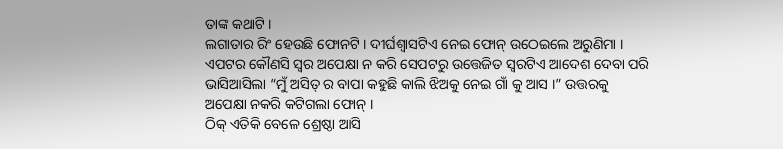ତାଙ୍କ କଥାଟି ।
ଲଗାତାର ରିଂ ହେଉଛି ଫୋନଟି । ଦୀର୍ଘଶ୍ବାସଟିଏ ନେଇ ଫୋନ୍ ଉଠେଇଲେ ଅରୁଣିମା । ଏପଟର କୌଣସି ସ୍ବର ଅପେକ୍ଷା ନ କରି ସେପଟରୁ ଉତ୍ତେଜିତ ସ୍ବରଟିଏ ଆଦେଶ ଦେବା ପରି ଭାସିଆସିଲା “ମୁଁ ଅସିତ୍ ର ବାପା କହୁଛି କାଲି ଝିଅକୁ ନେଇ ଗାଁ କୁ ଆସ ।” ଉତ୍ତରକୁ ଅପେକ୍ଷା ନକରି କଟିଗଲା ଫୋନ୍ ।
ଠିକ୍ ଏତିକି ବେଳେ ଶ୍ରେଷ୍ଠା ଆସି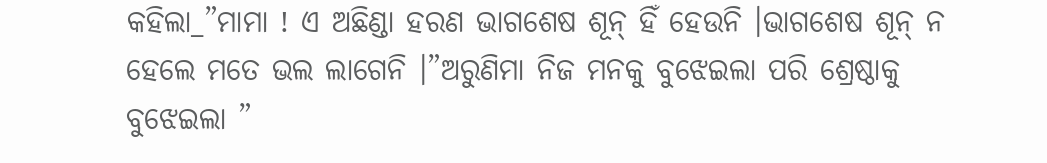କହିଲା_”ମାମା ! ଏ ଅଛିଣ୍ଡା ହରଣ ଭାଗଶେଷ ଶୂନ୍ ହିଁ ହେଉନି ।ଭାଗଶେଷ ଶୂନ୍ ନ ହେଲେ ମତେ ଭଲ ଲାଗେନି ।”ଅରୁଣିମା ନିଜ ମନକୁ ବୁଝେଇଲା ପରି ଶ୍ରେଷ୍ଠାକୁ ବୁଝେଇଲା ”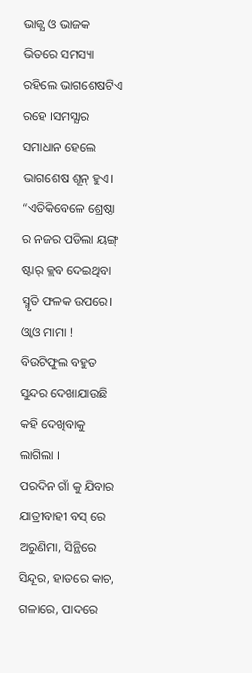ଭାଜ୍ଯ ଓ ଭାଜକ ଭିତରେ ସମସ୍ୟା ରହିଲେ ଭାଗଶେଷଟିଏ ରହେ ।ସମସ୍ଯାର ସମାଧାନ ହେଲେ ଭାଗଶେଷ ଶୂନ୍ ହୁଏ। “ଏତିକିବେଳେ ଶ୍ରେଷ୍ଠା ର ନଜର ପଡିଲା ୟଙ୍ଗ୍ ଷ୍ଟାର୍ କ୍ଲବ ଦେଇଥିବା ସ୍ମୃତି ଫଳକ ଉପରେ।
ଓ୍ବାଓ ମାମା ! ବିଉଟିଫୁଲ ବହୁତ ସୁନ୍ଦର ଦେଖାଯାଉଛି କହି ଦେଖିବାକୁ ଲାଗିଲା ।
ପରଦିନ ଗାଁ କୁ ଯିବାର ଯାତ୍ରୀବାହୀ ବସ୍ ରେ ଅରୁଣିମା, ସିନ୍ଥିରେ ସିନ୍ଦୂର, ହାତରେ କାଚ, ଗଳାରେ, ପାଦରେ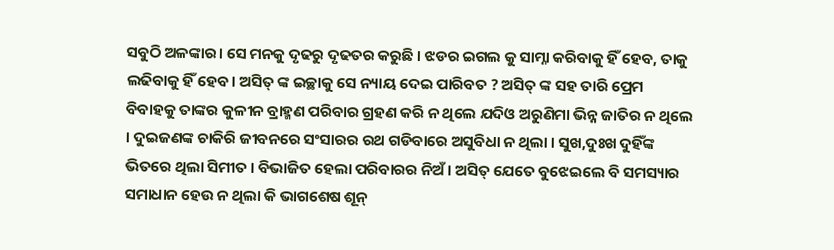ସବୁଠି ଅଳଙ୍କାର। ସେ ମନକୁ ଦୃଢରୁ ଦୃଢତର କରୁଛି । ଝଡର ଇଗଲ କୁ ସାମ୍ନା କରିବାକୁ ହିଁ ହେବ, ତାକୁ ଲଢିବାକୁ ହିଁ ହେବ। ଅସିତ୍ ଙ୍କ ଇଚ୍ଛାକୁ ସେ ନ୍ୟାୟ ଦେଇ ପାରିବତ ? ଅସିତ୍ ଙ୍କ ସହ ତାରି ପ୍ରେମ ବିବାହକୁ ତାଙ୍କର କୁଳୀନ ବ୍ରାହ୍ମଣ ପରିବାର ଗ୍ରହଣ କରି ନ ଥିଲେ ଯଦିଓ ଅରୁଣିମା ଭିନ୍ନ ଜାତିର ନ ଥିଲେ । ଦୁଇଜଣଙ୍କ ଚାକିରି ଜୀବନରେ ସଂସାରର ରଥ ଗଡିବାରେ ଅସୁବିଧା ନ ଥିଲା । ସୁଖ,ଦୁଃଖ ଦୁହିଁଙ୍କ ଭିତରେ ଥିଲା ସିମୀତ । ବିଭାଜିତ ହେଲା ପରିବାରର ନିଅଁ । ଅସିତ୍ ଯେତେ ବୁଝେଇଲେ ବି ସମସ୍ୟାର ସମାଧାନ ହେଉ ନ ଥିଲା କି ଭାଗଶେଷ ଶୂନ୍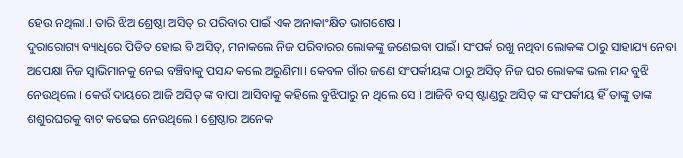ହେଉ ନଥିଲା.। ତାରି ଝିଅ ଶ୍ରେଷ୍ଠା ଅସିତ୍ ର ପରିବାର ପାଇଁ ଏକ ଅନାକାଂକ୍ଷିତ ଭାଗଶେଷ ।
ଦୁରାରୋଗ୍ୟ ବ୍ୟାଧିରେ ପିଡିତ ହୋଇ ବି ଅସିତ୍, ମନାକଲେ ନିଜ ପରିବାରର ଲୋକଙ୍କୁ ଜଣେଇବା ପାଇଁ। ସଂପର୍କ ରଖୁ ନଥିବା ଲୋକଙ୍କ ଠାରୁ ସାହାଯ୍ୟ ନେବା ଅପେକ୍ଷା ନିଜ ସ୍ବାଭିମାନକୁ ନେଇ ବଞ୍ଚିବାକୁ ପସନ୍ଦ କଲେ ଅରୁଣିମା। କେବଳ ଗାଁର ଜଣେ ସଂପର୍କୀୟଙ୍କ ଠାରୁ ଅସିତ୍ ନିଜ ଘର ଲୋକଙ୍କ ଭଲ ମନ୍ଦ ବୁଝି ନେଉଥିଲେ । କେଉଁ ଦାୟରେ ଆଜି ଅସିତ୍ ଙ୍କ ବାପା ଆସିବାକୁ କହିଲେ ବୁଝିପାରୁ ନ ଥିଲେ ସେ । ଆଜିବି ବସ୍ ଷ୍ଟାଣ୍ଡରୁ ଅସିତ୍ ଙ୍କ ସଂପର୍କୀୟ ହିଁ ତାଙ୍କୁ ତାଙ୍କ ଶଶୁରଘରକୁ ବାଟ କଢେଇ ନେଉଥିଲେ । ଶ୍ରେଷ୍ଠାର ଅନେକ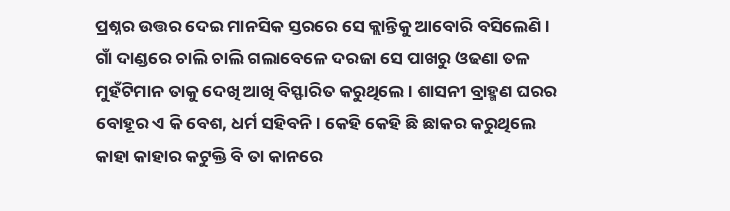ପ୍ରଶ୍ନର ଉତ୍ତର ଦେଇ ମାନସିକ ସ୍ତରରେ ସେ କ୍ଲାନ୍ତିକୁ ଆବୋରି ବସିଲେଣି ।
ଗାଁ ଦାଣ୍ଡରେ ଚାଲି ଚାଲି ଗଲାବେଳେ ଦରଜା ସେ ପାଖରୁ ଓଢଣା ତଳ ମୁହଁଟିମାନ ତାକୁ ଦେଖି ଆଖି ବିସ୍ଫାରିତ କରୁଥିଲେ । ଶାସନୀ ବ୍ରାହ୍ମଣ ଘରର ବୋହୂର ଏ କି ବେଶ, ଧର୍ମ ସହିବନି । କେହି କେହି ଛି ଛାକର କରୁଥିଲେ କାହା କାହାର କଟୁକ୍ତି ବି ତା କାନରେ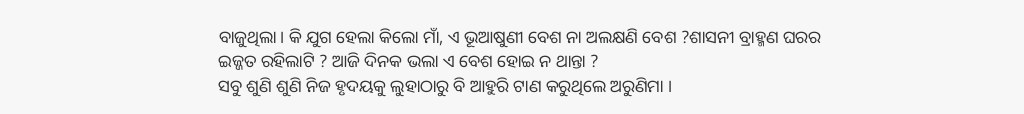ବାଜୁଥିଲା। କି ଯୁଗ ହେଲା କିଲୋ ମାଁ, ଏ ଭୂଆଷୁଣୀ ବେଶ ନା ଅଲକ୍ଷଣି ବେଶ ?ଶାସନୀ ବ୍ରାହ୍ମଣ ଘରର ଇଜ୍ଜତ ରହିଲାଟି ? ଆଜି ଦିନକ ଭଲା ଏ ବେଶ ହୋଇ ନ ଥାନ୍ତା ?
ସବୁ ଶୁଣି ଶୁଣି ନିଜ ହୃଦୟକୁ ଲୁହାଠାରୁ ବି ଆହୁରି ଟାଣ କରୁଥିଲେ ଅରୁଣିମା ।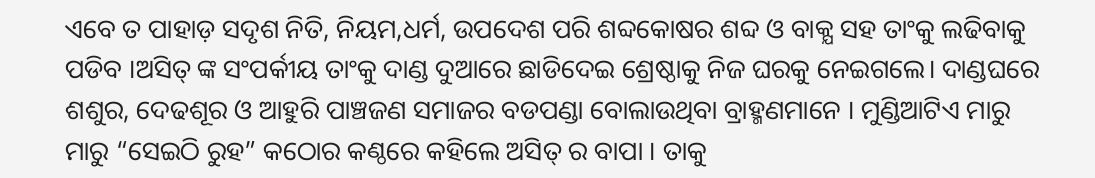ଏବେ ତ ପାହାଡ଼ ସଦୃଶ ନିତି, ନିୟମ,ଧର୍ମ, ଉପଦେଶ ପରି ଶବ୍ଦକୋଷର ଶବ୍ଦ ଓ ବାକ୍ଯ ସହ ତାଂକୁ ଲଢିବାକୁ ପଡିବ ।ଅସିତ୍ ଙ୍କ ସଂପର୍କୀୟ ତାଂକୁ ଦାଣ୍ଡ ଦୁଆରେ ଛାଡିଦେଇ ଶ୍ରେଷ୍ଠାକୁ ନିଜ ଘରକୁ ନେଇଗଲେ। ଦାଣ୍ଡଘରେ ଶଶୁର, ଦେଢଶୂର ଓ ଆହୁରି ପାଞ୍ଚଜଣ ସମାଜର ବଡପଣ୍ଡା ବୋଲାଉଥିବା ବ୍ରାହ୍ମଣମାନେ । ମୁଣ୍ଡିଆଟିଏ ମାରୁ ମାରୁ “ସେଇଠି ରୁହ” କଠୋର କଣ୍ଠରେ କହିଲେ ଅସିତ୍ ର ବାପା । ତାକୁ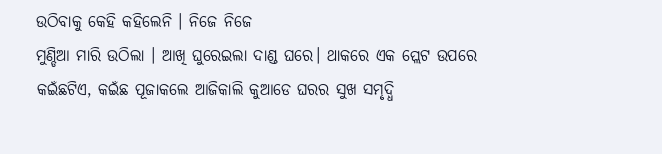ଉଠିବାକୁ କେହି କହିଲେନି । ନିଜେ ନିଜେ
ମୁଣ୍ଡିଆ ମାରି ଉଠିଲା । ଆଖି ଘୁରେଇଲା ଦାଣ୍ଡ ଘରେ। ଥାକରେ ଏକ ପ୍ଲେଟ ଉପରେ କଇଁଛଟିଏ, କଇଁଛ ପୂଜାକଲେ ଆଜିକାଲି କୁଆଡେ ଘରର ସୁଖ ସମୃଦ୍ଧି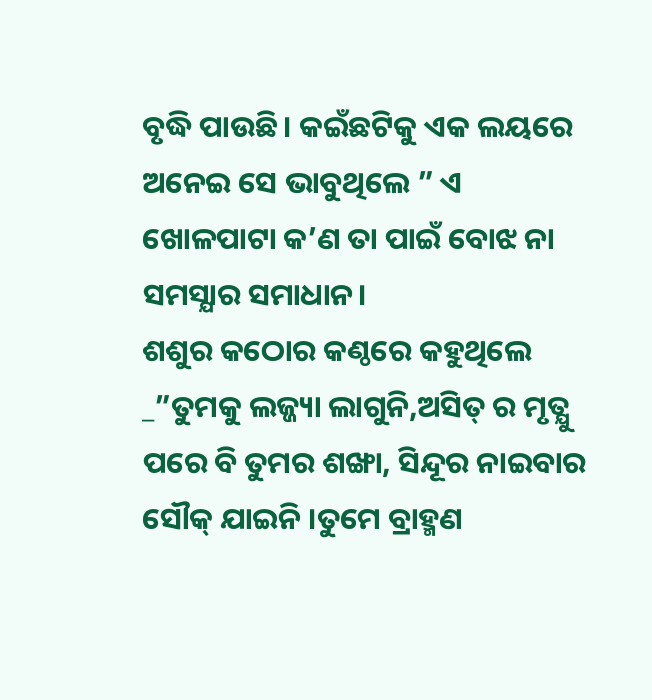ବୃଦ୍ଧି ପାଉଛି। କଇଁଛଟିକୁ ଏକ ଲୟରେ ଅନେଇ ସେ ଭାବୁଥିଲେ ” ଏ ଖୋଳପାଟା କ’ଣ ତା ପାଇଁ ବୋଝ ନା ସମସ୍ଯାର ସମାଧାନ।
ଶଶୁର କଠୋର କଣ୍ଠରେ କହୁଥିଲେ _”ତୁମକୁ ଲଜ୍ଜ୍ୟା ଲାଗୁନି,ଅସିତ୍ ର ମୃତ୍ଯୁ ପରେ ବି ତୁମର ଶଙ୍ଖା, ସିନ୍ଦୂର ନାଇବାର ସୌକ୍ ଯାଇନି ।ତୁମେ ବ୍ରାହ୍ମଣ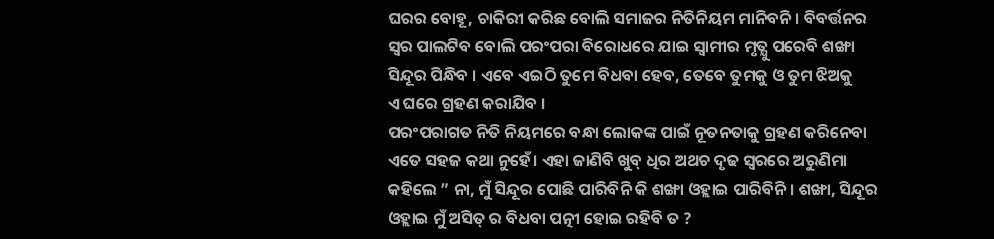ଘରର ବୋହୂ, ଚାକିରୀ କରିଛ ବୋଲି ସମାଜର ନିତିନିୟମ ମାନିବନି। ବିବର୍ତ୍ତନର ସ୍ବର ପାଲଟିବ ବୋଲି ପରଂପରା ବିରୋଧରେ ଯାଇ ସ୍ବାମୀର ମୃତ୍ଯୁ ପରେବି ଶଙ୍ଖା ସିନ୍ଦୂର ପିନ୍ଧିବ । ଏବେ ଏଇଠି ତୁମେ ବିଧବା ହେବ, ତେବେ ତୁମକୁ ଓ ତୁମ ଝିଅକୁ
ଏ ଘରେ ଗ୍ରହଣ କରାଯିବ ।
ପରଂପରାଗତ ନିତି ନିୟମରେ ବନ୍ଧା ଲୋକଙ୍କ ପାଇଁ ନୂତନତାକୁ ଗ୍ରହଣ କରିନେବା ଏତେ ସହଜ କଥା ନୁହେଁ। ଏହା ଜାଣିବି ଖୁବ୍ ଧିର ଅଥଚ ଦୃଢ ସ୍ବରରେ ଅରୁଣିମା କହିଲେ ” ନା, ମୁଁ ସିନ୍ଦୂର ପୋଛି ପାରିବିନି କି ଶଙ୍ଖା ଓହ୍ଲାଇ ପାରିବିନି । ଶଙ୍ଖା, ସିନ୍ଦୂର ଓହ୍ଲାଇ ମୁଁ ଅସିତ୍ ର ବିଧବା ପତ୍ନୀ ହୋଇ ରହିବି ତ ?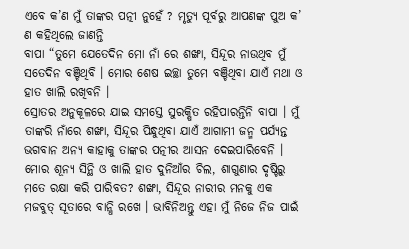ଏବେ କ’ଣ ମୁଁ ତାଙ୍କର ପତ୍ନୀ ନୁହେଁ ? ମୃତ୍ୟୁ ପୂର୍ବରୁ ଆପଣଙ୍କ ପୁଅ କ’ ଣ କହିଥିଲେ ଜାଣନ୍ତି
ବାପା “ତୁମେ ଯେତେଦିନ ମୋ ନାଁ ରେ ଶଙ୍ଖା, ସିନ୍ଦୂର ନାଉଥିବ ମୁଁ ସତେଦିନ ବଞ୍ଚିଥିବି । ମୋର ଶେଷ ଇଚ୍ଛା ତୁମେ ବଞ୍ଚିଥିବା ଯାଏଁ ମଥା ଓ ହାତ ଖାଲି ରଖିବନି ।
ସ୍ରୋତର ଅନୁକୂଳରେ ଯାଇ ସମସ୍ତେ ସୁରକ୍ଷିତ ରହିପାରନ୍ତିନି ବାପା । ମୁଁ ତାଙ୍କରି ନାଁରେ ଶଙ୍ଖା, ସିନ୍ଦୂର ପିନ୍ଧୁଥିବା ଯାଏଁ ଆଗାମୀ ଜନ୍ମ ପର୍ଯ୍ୟନ୍ତ ଭଗବାନ ଅନ୍ୟ କାହାକୁ ତାଙ୍କର ପତ୍ନୀର ଆସନ ଦେଇପାରିବେନି । ମୋର ଶୂନ୍ଯ ସିନ୍ଥି ଓ ଖାଲି ହାତ ଦୁନିଆଁର ଚିଲ, ଶାଗୁଣାର ଦୃଷ୍ଟିରୁ ମତେ ରକ୍ଷା କରି ପାରିବତ? ଶଙ୍ଖା, ସିନ୍ଦୂର ନାରୀର ମନକୁ ଏକ ମଜବୁତ୍ ସୂତାରେ ବାନ୍ଧି ରଖେ । ଭାବିନିଅନ୍ତୁ ଏହା ମୁଁ ନିଜେ ନିଜ ପାଇଁ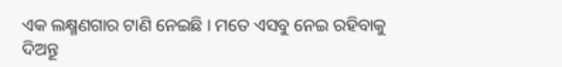ଏକ ଲକ୍ଷ୍ମଣଗାର ଟାଣି ନେଇଛି । ମତେ ଏସବୁ ନେଇ ରହିବାକୁ ଦିଅନ୍ତୂ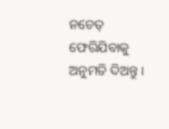ନଚେତ୍ ଫେରିଯିବାକୁ ଅନୁମତି ଦିଅନ୍ତୁ।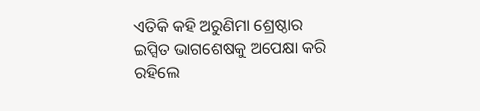ଏତିକି କହି ଅରୁଣିମା ଶ୍ରେଷ୍ଠାର ଇପ୍ସିତ ଭାଗଶେଷକୁ ଅପେକ୍ଷା କରି ରହିଲେ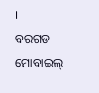।
ବରଗଡ
ମୋବାଇଲ୍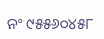ନଂ ୯୫୫୬୦୪୫୮